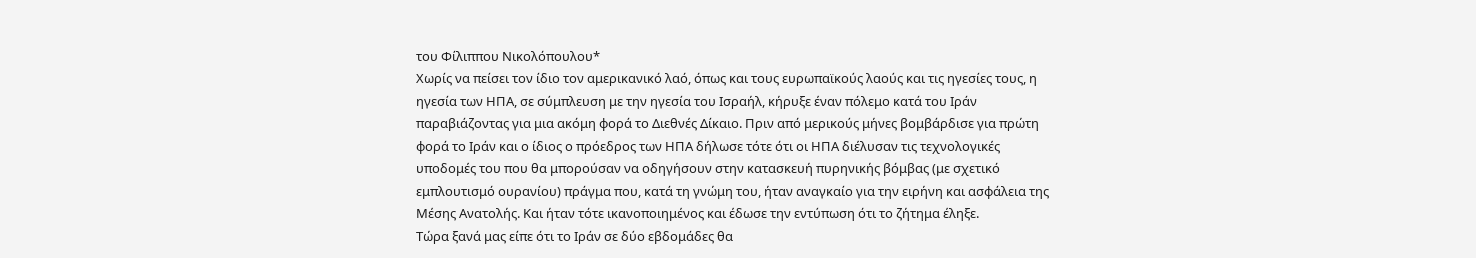του Φίλιππου Νικολόπουλου*
Χωρίς να πείσει τον ίδιο τον αμερικανικό λαό, όπως και τους ευρωπαϊκούς λαούς και τις ηγεσίες τους, η ηγεσία των ΗΠΑ, σε σύμπλευση με την ηγεσία του Ισραήλ, κήρυξε έναν πόλεμο κατά του Ιράν παραβιάζοντας για μια ακόμη φορά το Διεθνές Δίκαιο. Πριν από μερικούς μήνες βομβάρδισε για πρώτη φορά το Ιράν και ο ίδιος ο πρόεδρος των ΗΠΑ δήλωσε τότε ότι οι ΗΠΑ διέλυσαν τις τεχνολογικές υποδομές του που θα μπορούσαν να οδηγήσουν στην κατασκευή πυρηνικής βόμβας (με σχετικό εμπλουτισμό ουρανίου) πράγμα που, κατά τη γνώμη του, ήταν αναγκαίο για την ειρήνη και ασφάλεια της Μέσης Ανατολής. Και ήταν τότε ικανοποιημένος και έδωσε την εντύπωση ότι το ζήτημα έληξε.
Τώρα ξανά μας είπε ότι το Ιράν σε δύο εβδομάδες θα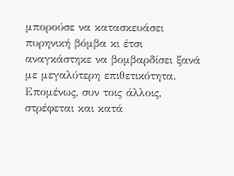μπορούσε να κατασκευάσει πυρηνική βόμβα κι έτσι αναγκάστηκε να βομβαρδίσει ξανά με μεγαλύτερη επιθετικότητα. Επομένως, συν τοις άλλοις, στρέφεται και κατά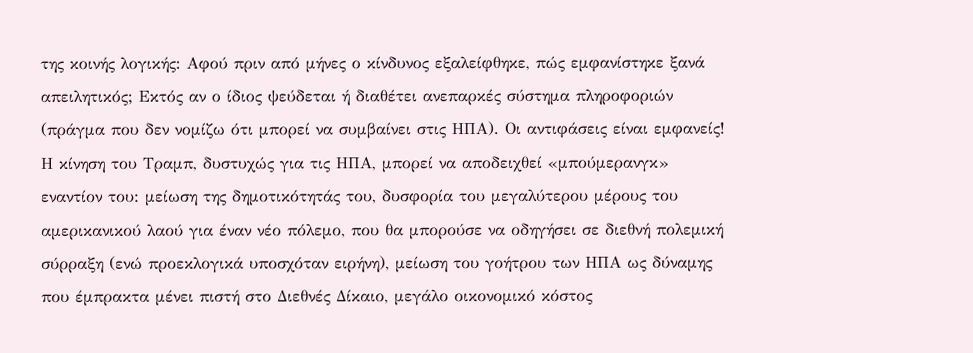της κοινής λογικής: Αφού πριν από μήνες ο κίνδυνος εξαλείφθηκε, πώς εμφανίστηκε ξανά απειλητικός; Εκτός αν ο ίδιος ψεύδεται ή διαθέτει ανεπαρκές σύστημα πληροφοριών (πράγμα που δεν νομίζω ότι μπορεί να συμβαίνει στις ΗΠΑ). Οι αντιφάσεις είναι εμφανείς!
Η κίνηση του Τραμπ, δυστυχώς για τις ΗΠΑ, μπορεί να αποδειχθεί «μπούμερανγκ» εναντίον του: μείωση της δημοτικότητάς του, δυσφορία του μεγαλύτερου μέρους του αμερικανικού λαού για έναν νέο πόλεμο, που θα μπορούσε να οδηγήσει σε διεθνή πολεμική σύρραξη (ενώ προεκλογικά υποσχόταν ειρήνη), μείωση του γοήτρου των ΗΠΑ ως δύναμης που έμπρακτα μένει πιστή στο Διεθνές Δίκαιο, μεγάλο οικονομικό κόστος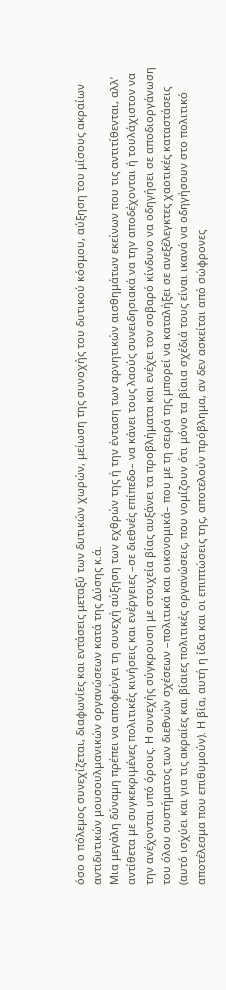όσο ο πόλεμος συνεχίζεται, διαφωνίες και εντάσεις μεταξύ των δυτικών χωρών, μείωση της συνοχής του δυτικού κόσμου, αύξηση του μίσους ακραίων αντιδυτικών μουσουλμανικών οργανώσεων κατά της Δύσης κ.ά.
Μια μεγάλη δύναμη πρέπει να αποφεύγει τη συνεχή αύξηση των εχθρών της ή την ένταση των αρνητικών αισθημάτων εκείνων που τις αντιτίθενται, αλλ’ αντίθετα με συγκεκριμένες πολιτικές κινήσεις και ενέργειες –σε διεθνές επίπεδο– να κάνει τους λαούς συνειδησιακά να την αποδέχονται ή τουλάχιστον να την ανέχονται υπό όρους. Η συνεχής σύγκρουση με στοιχεία βίας αυξάνει τα προβλήματα και ενέχει τον σοβαρό κίνδυνο να οδηγήσει σε αποδιοργάνωση του όλου συστήματος των διεθνών σχέσεων –πολιτικά και οικονομικά– που με τη σειρά της μπορεί να καταλήξει σε ανεξέλεγκτες χαοτικές καταστάσεις (αυτό ισχύει και για τις ακραίες και βίαιες πολιτικές οργανώσεις, που νομίζουν ότι μόνο τα βίαια σχέδιά τους είναι ικανά να οδηγήσουν στο πολιτικό αποτέλεσμα που επιθυμούν). Η βία, αυτή η ίδια και οι επιπτώσεις της, αποτελούν πρόβλημα, αν δεν ασκείται από σώφρονες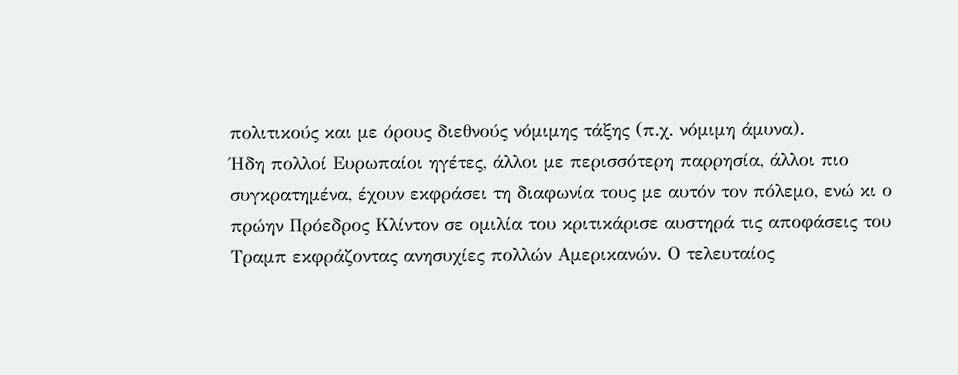πολιτικούς και με όρους διεθνούς νόμιμης τάξης (π.χ. νόμιμη άμυνα).
Ήδη πολλοί Ευρωπαίοι ηγέτες, άλλοι με περισσότερη παρρησία, άλλοι πιο συγκρατημένα, έχουν εκφράσει τη διαφωνία τους με αυτόν τον πόλεμο, ενώ κι ο πρώην Πρόεδρος Κλίντον σε ομιλία του κριτικάρισε αυστηρά τις αποφάσεις του Τραμπ εκφράζοντας ανησυχίες πολλών Αμερικανών. Ο τελευταίος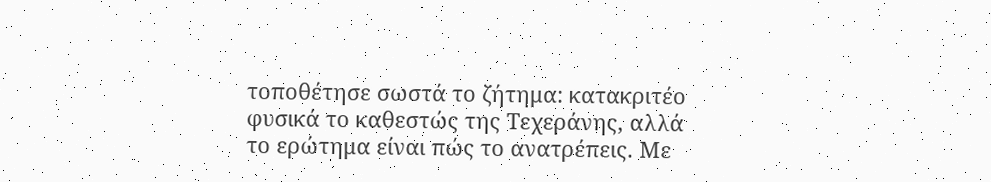τοποθέτησε σωστά το ζήτημα: κατακριτέο φυσικά το καθεστώς της Τεχεράνης, αλλά το ερώτημα είναι πώς το ανατρέπεις. Με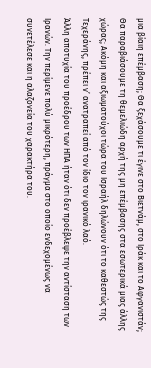μια βίαιη επέμβαση; Θα ξεχάσουμε τι έγινε στο Βιετνάμ, στο Ιράκ και το Αφγανιστάν; Θα παραβιάσουμε τη θεμελιώδη αρχή της μη επέμβασης στα εσωτερικά μιας άλλης χώρας; Ακόμη και αξιωματούχοι τώρα του Ισραήλ δηλώνουν ότι το καθεστώς της Τεχεράνης, πρέπει ν’ ανατραπεί από τον ίδιο τον ιρανικό λαό.
Άλλη αποτυχία του προέδρου των ΗΠΑ ήταν ότι δεν προέβλεψε την αντίσταση των Ιρανών. Την περίμενε πολύ μικρότερη, πράγμα στο οποίο ενδεχομένως να συνετέλεσε και η αλαζονεία του χαρακτήρα του.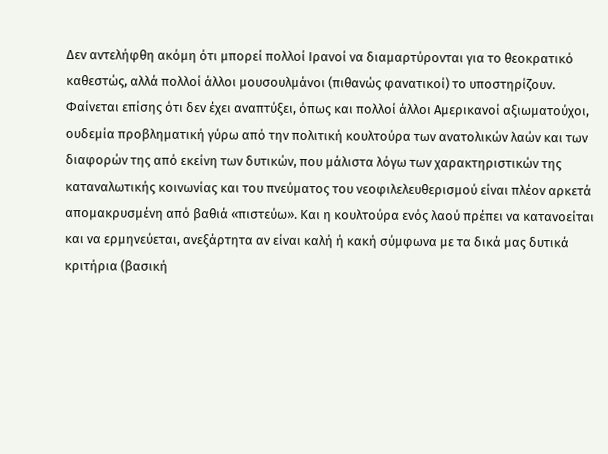Δεν αντελήφθη ακόμη ότι μπορεί πολλοί Ιρανοί να διαμαρτύρονται για το θεοκρατικό καθεστώς, αλλά πολλοί άλλοι μουσουλμάνοι (πιθανώς φανατικοί) το υποστηρίζουν. Φαίνεται επίσης ότι δεν έχει αναπτύξει, όπως και πολλοί άλλοι Αμερικανοί αξιωματούχοι, ουδεμία προβληματική γύρω από την πολιτική κουλτούρα των ανατολικών λαών και των διαφορών της από εκείνη των δυτικών, που μάλιστα λόγω των χαρακτηριστικών της καταναλωτικής κοινωνίας και του πνεύματος του νεοφιλελευθερισμού είναι πλέον αρκετά απομακρυσμένη από βαθιά «πιστεύω». Και η κουλτούρα ενός λαού πρέπει να κατανοείται και να ερμηνεύεται, ανεξάρτητα αν είναι καλή ή κακή σύμφωνα με τα δικά μας δυτικά κριτήρια (βασική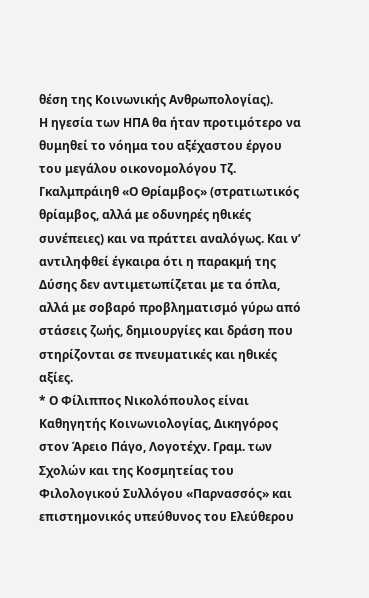θέση της Κοινωνικής Ανθρωπολογίας).
Η ηγεσία των ΗΠΑ θα ήταν προτιμότερο να θυμηθεί το νόημα του αξέχαστου έργου του μεγάλου οικονομολόγου Τζ. Γκαλμπράιηθ «Ο Θρίαμβος» (στρατιωτικός θρίαμβος, αλλά με οδυνηρές ηθικές συνέπειες) και να πράττει αναλόγως. Και ν’ αντιληφθεί έγκαιρα ότι η παρακμή της Δύσης δεν αντιμετωπίζεται με τα όπλα, αλλά με σοβαρό προβληματισμό γύρω από στάσεις ζωής, δημιουργίες και δράση που στηρίζονται σε πνευματικές και ηθικές αξίες.
* Ο Φίλιππος Νικολόπουλος είναι Καθηγητής Κοινωνιολογίας, Δικηγόρος στον Άρειο Πάγο, Λογοτέχν. Γραμ. των Σχολών και της Κοσμητείας του Φιλολογικού Συλλόγου «Παρνασσός» και επιστημονικός υπεύθυνος του Ελεύθερου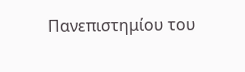Πανεπιστημίου του